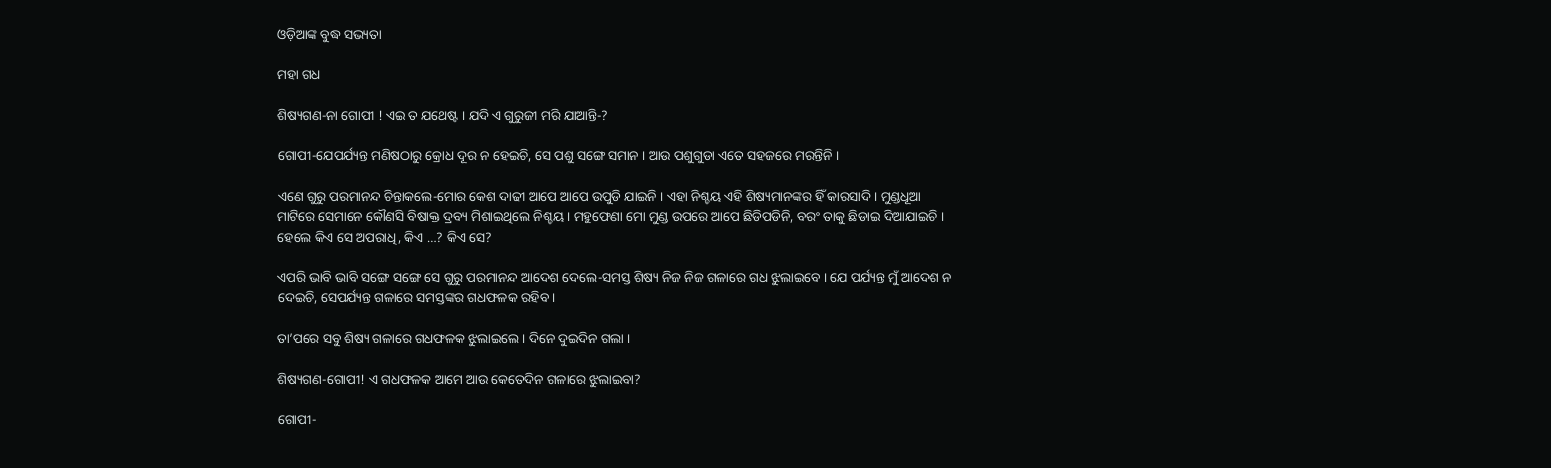ଓଡ଼ିଆଙ୍କ ବୁଦ୍ଧ ସଭ୍ୟତା

ମହା ଗଧ

ଶିଷ୍ୟଗଣ-ନା ଗୋପୀ ! ଏଇ ତ ଯଥେଷ୍ଟ । ଯଦି ଏ ଗୁରୁଜୀ ମରି ଯାଆନ୍ତି-?

ଗୋପୀ-ଯେପର୍ଯ୍ୟନ୍ତ ମଣିଷଠାରୁ କ୍ରୋଧ ଦୂର ନ ହେଇଚି, ସେ ପଶୁ ସଙ୍ଗେ ସମାନ । ଆଉ ପଶୁଗୁଡା ଏତେ ସହଜରେ ମରନ୍ତିନି ।

ଏଣେ ଗୁରୁ ପରମାନନ୍ଦ ଚିନ୍ତାକଲେ-ମୋର କେଶ ଦାଢୀ ଆପେ ଆପେ ଉପୁଡି ଯାଇନି । ଏହା ନିଶ୍ଚୟ ଏହି ଶିଷ୍ୟମାନଙ୍କର ହିଁ କାରସାଦି । ମୁଣ୍ଡଧୂଆ ମାଟିରେ ସେମାନେ କୌଣସି ବିଷାକ୍ତ ଦ୍ରବ୍ୟ ମିଶାଇଥିଲେ ନିଶ୍ଚୟ । ମହୁଫେଣା ମୋ ମୁଣ୍ଡ ଉପରେ ଆପେ ଛିଡିପଡିନି, ବରଂ ତାକୁ ଛିଡାଇ ଦିଆଯାଇଚି । ହେଲେ କିଏ ସେ ଅପରାଧି, କିଏ …? କିଏ ସେ?

ଏପରି ଭାବି ଭାବି ସଙ୍ଗେ ସଙ୍ଗେ ସେ ଗୁରୁ ପରମାନନ୍ଦ ଆଦେଶ ଦେଲେ-ସମସ୍ତ ଶିଷ୍ୟ ନିଜ ନିଜ ଗଳାରେ ଗଧ ଝୁଲାଇବେ । ଯେ ପର୍ଯ୍ୟନ୍ତ ମୁଁ ଆଦେଶ ନ ଦେଇଚି, ସେପର୍ଯ୍ୟନ୍ତ ଗଳାରେ ସମସ୍ତଙ୍କର ଗଧଫଳକ ରହିବ ।

ତା’ପରେ ସବୁ ଶିଷ୍ୟ ଗଳାରେ ଗଧଫଳକ ଝୁଲାଇଲେ । ଦିନେ ଦୁଇଦିନ ଗଲା ।

ଶିଷ୍ୟଗଣ-ଗୋପୀ! ଏ ଗଧଫଳକ ଆମେ ଆଉ କେତେଦିନ ଗଳାରେ ଝୁଲାଇବା?

ଗୋପୀ-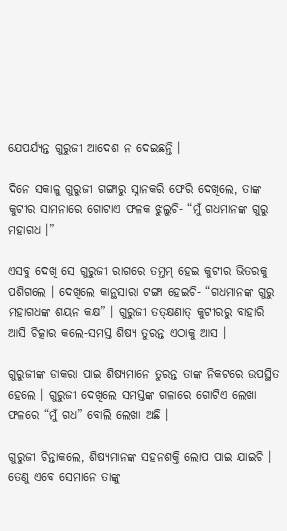ଯେପର୍ଯ୍ୟନ୍ତ ଗୁରୁଜୀ ଆଦେଶ ନ ଦେଇଛନ୍ତି ।

ଦିନେ ସକାଳୁ ଗୁରୁଜୀ ଗଙ୍ଗାରୁ ସ୍ନାନକରି ଫେରି ଦେଖିଲେ, ତାଙ୍କ କୁଟୀର ସାମନାରେ ଗୋଟାଏ ଫଳକ ଝୁଲୁଚି- “ମୁଁ ଗଧମାନଙ୍କ ଗୁରୁ ମହାଗଧ ।”

ଏସବୁ ଦେଖି ସେ ଗୁରୁଜୀ ରାଗରେ ତମ୍ତମ୍ ହେଇ କୁଟୀର ଭିତରକୁ ପଶିଗଲେ । ଦେଖିଲେ କାନ୍ଥସାରା ଟଙ୍ଗା ହେଇଚି- “ଗଧମାନଙ୍କ ଗୁରୁ ମହାଗଧଙ୍କ ଶୟନ କକ୍ଷ” । ଗୁରୁଜୀ ତତ୍କ୍ଷଣାତ୍ କୁଟୀରରୁ ବାହାରି ଆସି ଚିତ୍କାର କଲେ-ସମସ୍ତ ଶିଷ୍ୟ ତୁରନ୍ତ ଏଠାକୁ ଆସ ।

ଗୁରୁଜୀଙ୍କ ଡାକରା ପାଇ ଶିଷ୍ୟମାନେ ତୁରନ୍ତ ତାଙ୍କ ନିକଟରେ ଉପସ୍ଥିତ ହେଲେ । ଗୁରୁଜୀ ଦେଖିଲେ ସମସ୍ତଙ୍କ ଗଳାରେ ଗୋଟିଏ ଲେଖା ଫଳରେ “ମୁଁ ଗଧ” ବୋଲି ଲେଖା ଅଛି ।

ଗୁରୁଜୀ ଚିନ୍ତାକଲେ, ଶିଷ୍ୟମାନଙ୍କ ସହନଶକ୍ତି ଲୋପ ପାଇ ଯାଇଚି । ତେଣୁ ଏବେ ସେମାନେ ତାଙ୍କୁ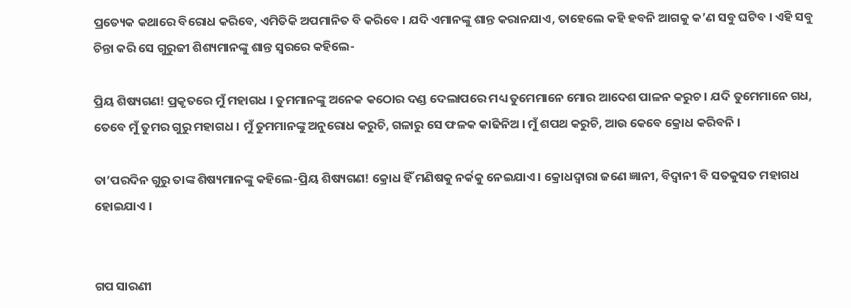ପ୍ରତ୍ୟେକ କଥାରେ ବିରୋଧ କରିବେ, ଏମିତିକି ଅପମାନିତ ବି କରିବେ । ଯଦି ଏମାନଙ୍କୁ ଶାନ୍ତ କରାନଯାଏ, ତାହେଲେ କହି ହବନି ଆଗକୁ କ’ଣ ସବୁ ଘଟିବ । ଏହି ସବୁ ଚିନ୍ତା କରି ସେ ଗୁରୁଜୀ ଶିଶ୍ୟମାନଙ୍କୁ ଶାନ୍ତ ସ୍ୱରରେ କହିଲେ-

ପ୍ରିୟ ଶିଷ୍ୟଗଣ! ପ୍ରକୃତରେ ମୁଁ ମହାଗଧ । ତୁମମାନଙ୍କୁ ଅନେକ କଠୋର ଦଣ୍ଡ ଦେଲାପରେ ମଧ୍ୟ ତୁମେମାନେ ମୋର ଆଦେଶ ପାଳନ କରୁଚ । ଯଦି ତୁମେମାନେ ଗଧ, ତେବେ ମୁଁ ତୁମର ଗୁରୁ ମହାଗଧ । ମୁଁ ତୁମମାନଙ୍କୁ ଅନୁରୋଧ କରୁଚି, ଗଳାରୁ ସେ ଫଳକ କାଢିନିଅ । ମୁଁ ଶପଥ କରୁଚି, ଆଉ କେବେ କ୍ରୋଧ କରିବନି ।

ତା’ପରଦିନ ଗୁରୁ ତାଙ୍କ ଶିଷ୍ୟମାନଙ୍କୁ କହିଲେ-ପ୍ରିୟ ଶିଷ୍ୟଗଣ! କ୍ରୋଧ ହିଁ ମଣିଷକୁ ନର୍କକୁ ନେଇଯାଏ । କ୍ରୋଧଦ୍ୱାରା ଜଣେ ଜ୍ଞାନୀ, ବିଦ୍ୱାନୀ ବି ସତକୁସତ ମହାଗଧ ହୋଇଯାଏ ।


ଗପ ସାରଣୀ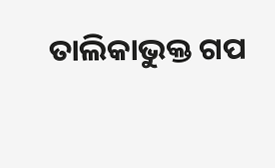ତାଲିକାଭୁକ୍ତ ଗପ